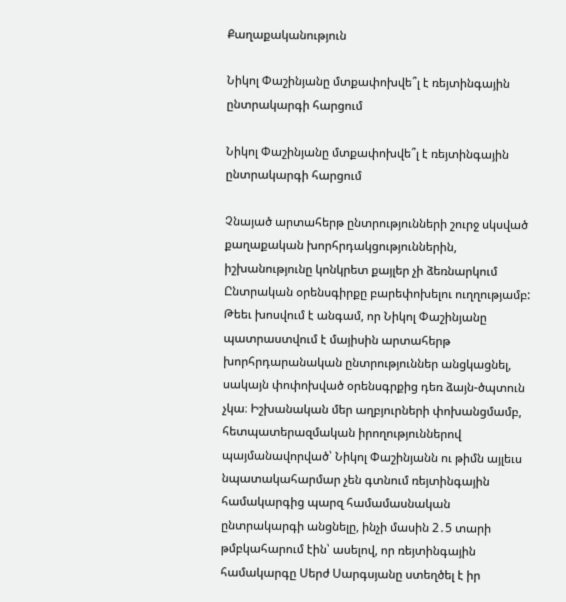Քաղաքականություն

Նիկոլ Փաշինյանը մտքափոխվե՞լ է ռեյտինգային ընտրակարգի հարցում

Նիկոլ Փաշինյանը մտքափոխվե՞լ է ռեյտինգային ընտրակարգի հարցում

Չնայած արտահերթ ընտրությունների շուրջ սկսված քաղաքական խորհրդակցություններին, իշխանությունը կոնկրետ քայլեր չի ձեռնարկում Ընտրական օրենսգիրքը բարեփոխելու ուղղությամբ: Թեեւ խոսվում է անգամ, որ Նիկոլ Փաշինյանը պատրաստվում է մայիսին արտահերթ խորհրդարանական ընտրություններ անցկացնել, սակայն փոփոխված օրենսգրքից դեռ ձայն-ծպտուն չկա։ Իշխանական մեր աղբյուրների փոխանցմամբ, հետպատերազմական իրողություններով պայմանավորված՝ Նիկոլ Փաշինյանն ու թիմն այլեւս նպատակահարմար չեն գտնում ռեյտինգային համակարգից պարզ համամասնական ընտրակարգի անցնելը, ինչի մասին 2․5 տարի թմբկահարում էին՝ ասելով, որ ռեյտինգային համակարգը Սերժ Սարգսյանը ստեղծել է իր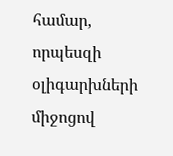համար, որպեսզի օլիգարխների միջոցով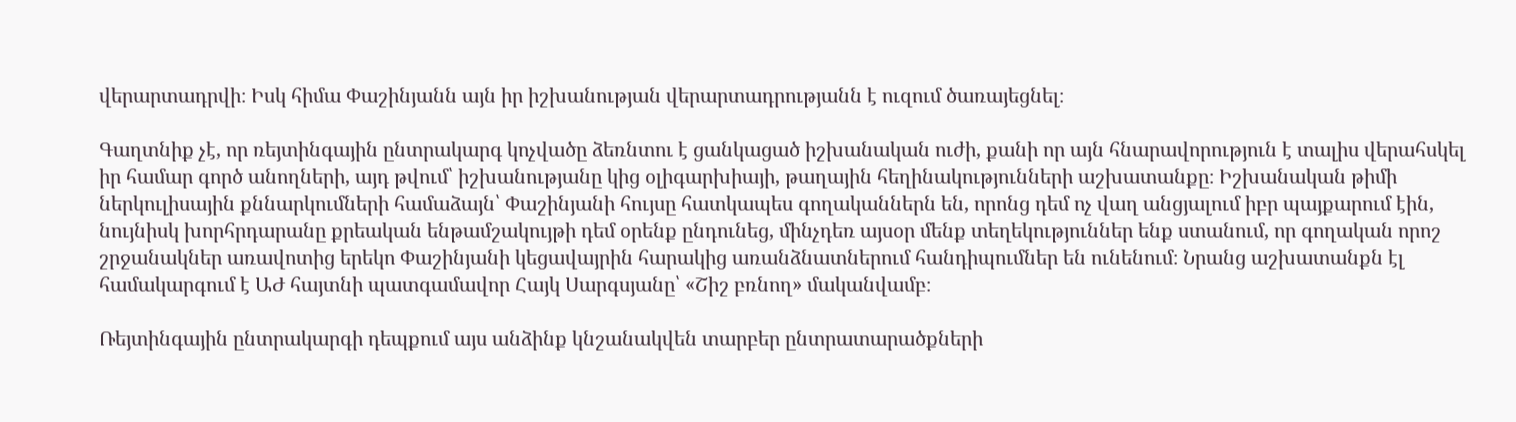վերարտադրվի։ Իսկ հիմա Փաշինյանն այն իր իշխանության վերարտադրությանն է ուզում ծառայեցնել։

Գաղտնիք չէ, որ ռեյտինգային ընտրակարգ կոչվածը ձեռնտու է ցանկացած իշխանական ուժի, քանի որ այն հնարավորություն է տալիս վերահսկել իր համար գործ անողների, այդ թվում՝ իշխանությանը կից օլիգարխիայի, թաղային հեղինակությունների աշխատանքը։ Իշխանական թիմի ներկուլիսային քննարկումների համաձայն՝ Փաշինյանի հույսը հատկապես գողականներն են, որոնց դեմ ոչ վաղ անցյալում իբր պայքարում էին, նույնիսկ խորհրդարանը քրեական ենթամշակույթի դեմ օրենք ընդունեց, մինչդեռ այսօր մենք տեղեկություններ ենք ստանում, որ գողական որոշ շրջանակներ առավոտից երեկո Փաշինյանի կեցավայրին հարակից առանձնատներում հանդիպումներ են ունենում։ Նրանց աշխատանքն էլ համակարգում է ԱԺ հայտնի պատգամավոր Հայկ Սարգսյանը՝ «Շիշ բռնող» մականվամբ։

Ռեյտինգային ընտրակարգի դեպքում այս անձինք կնշանակվեն տարբեր ընտրատարածքների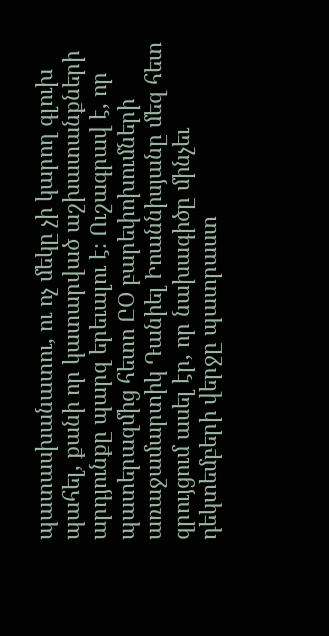պատասխանատու, ու ոչ մեկը չի կարող գլուխ պահել, քանի որ կատարված աշխատանքների արդյունքը պարզ երեւալու է։ Ուշագրավ է, որ պատերազմից հետո ԸՕ բարեփոխումների առաջամարտիկ Դանիել Իոաննիսյանը մեզ հետ զրույցում ասել էր, որ նախագիծը մինչեւ դեկտեմբերի վերջը պատրաստ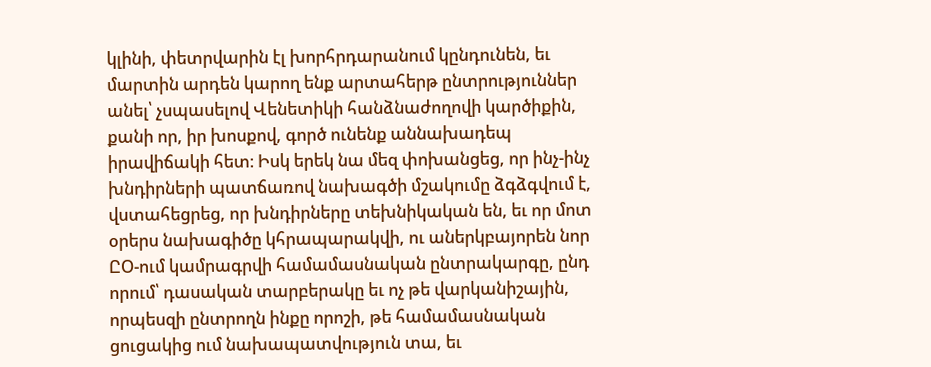կլինի, փետրվարին էլ խորհրդարանում կընդունեն, եւ մարտին արդեն կարող ենք արտահերթ ընտրություններ անել՝ չսպասելով Վենետիկի հանձնաժողովի կարծիքին, քանի որ, իր խոսքով, գործ ունենք աննախադեպ իրավիճակի հետ։ Իսկ երեկ նա մեզ փոխանցեց, որ ինչ-ինչ խնդիրների պատճառով նախագծի մշակումը ձգձգվում է, վստահեցրեց, որ խնդիրները տեխնիկական են, եւ որ մոտ օրերս նախագիծը կհրապարակվի, ու աներկբայորեն նոր ԸՕ-ում կամրագրվի համամասնական ընտրակարգը, ընդ որում՝ դասական տարբերակը եւ ոչ թե վարկանիշային, որպեսզի ընտրողն ինքը որոշի, թե համամասնական ցուցակից ում նախապատվություն տա, եւ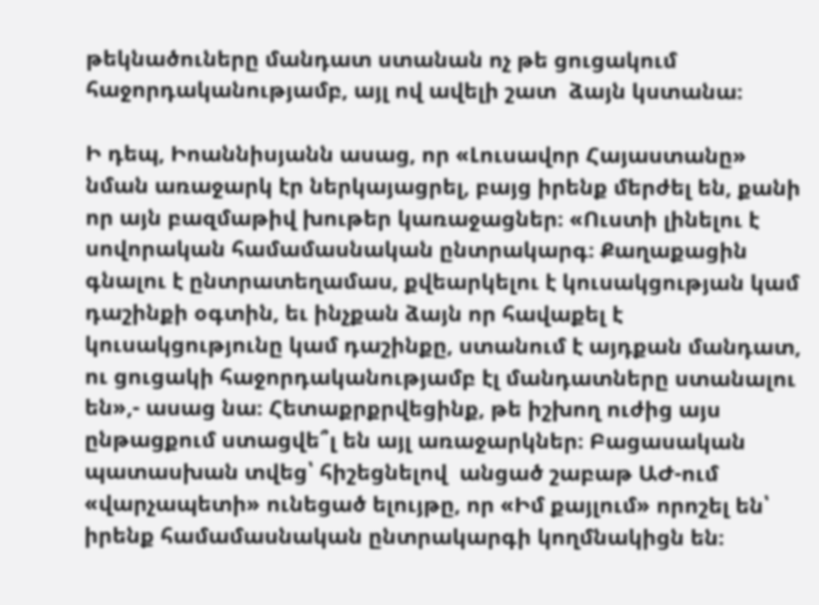թեկնածուները մանդատ ստանան ոչ թե ցուցակում հաջորդականությամբ, այլ ով ավելի շատ  ձայն կստանա։

Ի դեպ, Իոաննիսյանն ասաց, որ «Լուսավոր Հայաստանը» նման առաջարկ էր ներկայացրել, բայց իրենք մերժել են, քանի որ այն բազմաթիվ խութեր կառաջացներ։ «Ուստի լինելու է սովորական համամասնական ընտրակարգ։ Քաղաքացին գնալու է ընտրատեղամաս, քվեարկելու է կուսակցության կամ դաշինքի օգտին, եւ ինչքան ձայն որ հավաքել է կուսակցությունը կամ դաշինքը, ստանում է այդքան մանդատ, ու ցուցակի հաջորդականությամբ էլ մանդատները ստանալու են»,- ասաց նա։ Հետաքրքրվեցինք, թե իշխող ուժից այս ընթացքում ստացվե՞լ են այլ առաջարկներ։ Բացասական պատասխան տվեց՝ հիշեցնելով  անցած շաբաթ ԱԺ-ում «վարչապետի» ունեցած ելույթը, որ «Իմ քայլում» որոշել են՝ իրենք համամասնական ընտրակարգի կողմնակիցն են։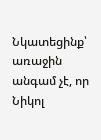Նկատեցինք՝ առաջին անգամ չէ, որ Նիկոլ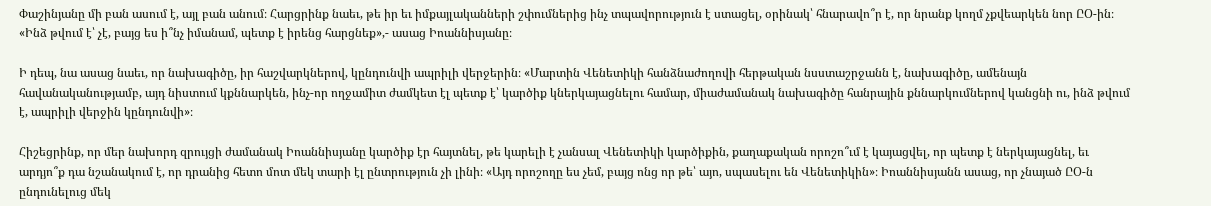Փաշինյանը մի բան ասում է, այլ բան անում։ Հարցրինք նաեւ, թե իր եւ իմքայլականների շփումներից ինչ տպավորություն է ստացել, օրինակ՝ հնարավո՞ր է, որ նրանք կողմ չքվեարկեն նոր ԸՕ-ին։ «Ինձ թվում է՝ չէ, բայց ես ի՞նչ իմանամ, պետք է իրենց հարցնեք»,- ասաց Իոաննիսյանը։

Ի դեպ, նա ասաց նաեւ, որ նախագիծը, իր հաշվարկներով, կընդունվի ապրիլի վերջերին։ «Մարտին Վենետիկի հանձնաժողովի հերթական նսստաշրջանն է, նախագիծը, ամենայն հավանականությամբ, այդ նիստում կքննարկեն, ինչ-որ ողջամիտ ժամկետ էլ պետք է՝ կարծիք կներկայացնելու համար, միաժամանակ նախագիծը հանրային քննարկումներով կանցնի ու, ինձ թվում է, ապրիլի վերջին կընդունվի»։

Հիշեցրինք, որ մեր նախորդ զրույցի ժամանակ Իոաննիսյանը կարծիք էր հայտնել, թե կարելի է չանսալ Վենետիկի կարծիքին, քաղաքական որոշո՞ւմ է կայացվել, որ պետք է ներկայացնել, եւ արդյո՞ք դա նշանակում է, որ դրանից հետո մոտ մեկ տարի էլ ընտրություն չի լինի։ «Այդ որոշողը ես չեմ, բայց ոնց որ թե՝ այո, սպասելու են Վենետիկին»։ Իոաննիսյանն ասաց, որ չնայած ԸՕ-ն ընդունելուց մեկ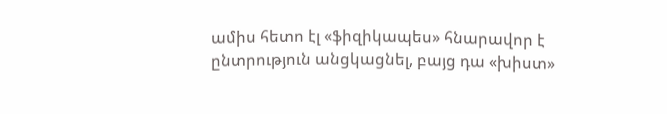ամիս հետո էլ «ֆիզիկապես» հնարավոր է ընտրություն անցկացնել, բայց դա «խիստ»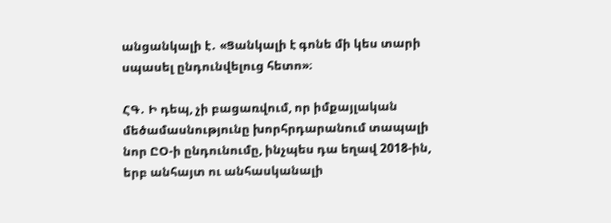անցանկալի է․ «Ցանկալի է գոնե մի կես տարի սպասել ընդունվելուց հետո»։

ՀԳ․ Ի դեպ, չի բացառվում, որ իմքայլական մեծամասնությունը խորհրդարանում տապալի նոր ԸՕ-ի ընդունումը, ինչպես դա եղավ 2018-ին, երբ անհայտ ու անհասկանալի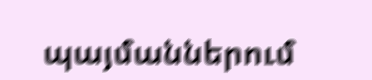պայմաններում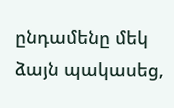ընդամենը մեկ ձայն պակասեց,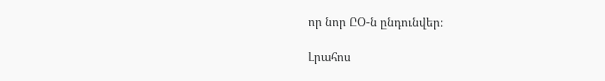որ նոր ԸՕ-ն ընդունվեր։

Լրահոս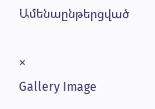Ամենաընթերցված

×
Gallery Image